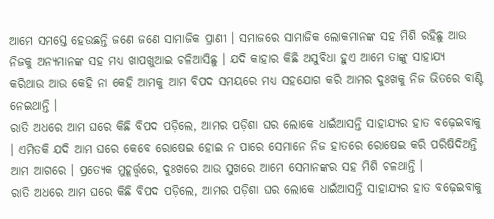ଆମେ ସମସ୍ତେ ହେଉଛନ୍ତି ଜଣେ ଜଣେ ସାମାଜିକ ପ୍ରାଣୀ । ସମାଜରେ ସାମାଜିକ ଲୋକମାନଙ୍କ ସହ ମିଶି ରହିଛୁ ଆଉ ନିଜକୁ ଅନ୍ୟମାନଙ୍କ ସହ ମଧ୍ୟ ଖାପଖୁଆଇ ଚଳିଆସିଛୁ । ଯଦି କାହାର କିଛି ଅସୁବିଧା ହୁଏ ଆମେ ତାଙ୍କୁ ସାହାଯ୍ୟ କରିଥାଉ ଆଉ କେହି ନା କେହି ଆମକୁ ଆମ ବିପଦ ସମୟରେ ମଧ୍ୟ ସହଯୋଗ କରି ଆମର ଦୁଃଖକୁ ନିଜ ଭିତରେ ବାଣ୍ଟି ନେଇଥାନ୍ତି ।
ରାତି ଅଧରେ ଆମ ଘରେ କିଛି ବିପଦ ପଡ଼ିଲେ, ଆମର ପଡ଼ିଶା ଘର ଲୋକେ ଧାଇଁଆସନ୍ତି ସାହାଯ୍ୟର ହାତ ବଢ଼େଇବାକୁ । ଏମିତକି ଯଦି ଆମ ଘରେ କେବେ ରୋଷେଇ ହୋଇ ନ ପାରେ ସେମାନେ ନିଜ ହାତରେ ରୋଷେଇ କରି ପରିଷିଦିଅନ୍ତି ଆମ ଆଗରେ । ପ୍ରତ୍ୟେକ ମୁହୂର୍ତ୍ତ୍ୱରେ, ଦୁଃଖରେ ଆଉ ସୁଖରେ ଆମେ ସେମାନଙ୍କର ସହ ମିଶି ଚଳଥାନ୍ତି ।
ରାତି ଅଧରେ ଆମ ଘରେ କିଛି ବିପଦ ପଡ଼ିଲେ, ଆମର ପଡ଼ିଶା ଘର ଲୋକେ ଧାଇଁଆସନ୍ତି ସାହାଯ୍ୟର ହାତ ବଢ଼େଇବାକୁ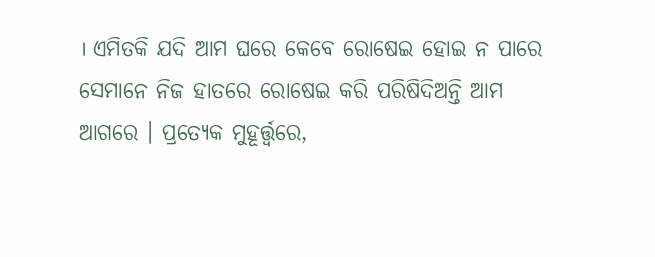। ଏମିତକି ଯଦି ଆମ ଘରେ କେବେ ରୋଷେଇ ହୋଇ ନ ପାରେ ସେମାନେ ନିଜ ହାତରେ ରୋଷେଇ କରି ପରିଷିଦିଅନ୍ତି ଆମ ଆଗରେ । ପ୍ରତ୍ୟେକ ମୁହୂର୍ତ୍ତ୍ୱରେ,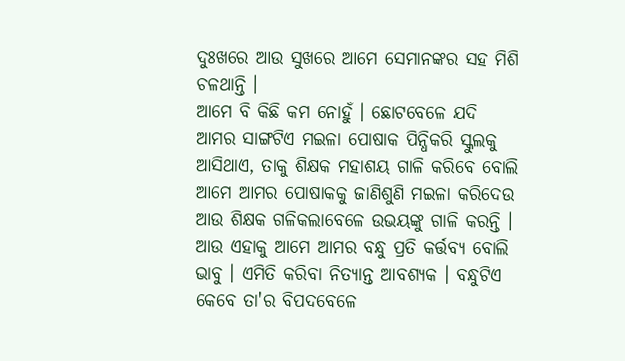ଦୁଃଖରେ ଆଉ ସୁଖରେ ଆମେ ସେମାନଙ୍କର ସହ ମିଶି ଚଳଥାନ୍ତି ।
ଆମେ ବି କିଛି କମ ନୋହୁଁ । ଛୋଟବେଳେ ଯଦି ଆମର ସାଙ୍ଗଟିଏ ମଇଳା ପୋଷାକ ପିନ୍ଧିକରି ସ୍କୁଲକୁ ଆସିଥାଏ, ତାକୁ ଶିକ୍ଷକ ମହାଶୟ ଗାଳି କରିବେ ବୋଲି ଆମେ ଆମର ପୋଷାକକୁ ଜାଣିଶୁଣି ମଇଳା କରିଦେଉ ଆଉ ଶିକ୍ଷକ ଗଳିକଲାବେଳେ ଉଭୟଙ୍କୁ ଗାଳି କରନ୍ତି । ଆଉ ଏହାକୁ ଆମେ ଆମର ବନ୍ଧୁ ପ୍ରତି କର୍ତ୍ତବ୍ୟ ବୋଲି ଭାବୁ । ଏମିତି କରିବା ନିତ୍ୟାନ୍ତ ଆବଶ୍ୟକ । ବନ୍ଧୁଟିଏ କେବେ ତା'ର ବିପଦବେଳେ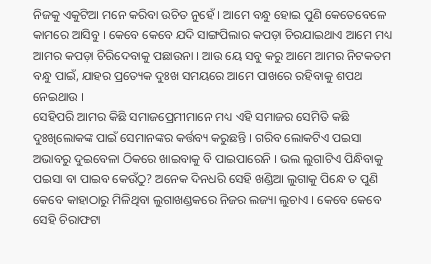ନିଜକୁ ଏକୁଟିଆ ମନେ କରିବା ଉଚିତ ନୁହେଁ । ଆମେ ବନ୍ଧୁ ହୋଇ ପୁଣି କେତେବେଳେ କାମରେ ଆସିବୁ । କେବେ କେବେ ଯଦି ସାଙ୍ଗପିଲାର କପଡ଼ା ଚିରଯାଇଥାଏ ଆମେ ମଧ୍ୟ ଆମର କପଡ଼ା ଚିରିଦେବାକୁ ପଛାଉନା । ଆଉ ୟେ ସବୁ କରୁ ଆମେ ଆମର ନିଟକତମ ବନ୍ଧୁ ପାଇଁ, ଯାହର ପ୍ରତ୍ୟେକ ଦୁଃଖ ସମୟରେ ଆମେ ପାଖରେ ରହିବାକୁ ଶପଥ ନେଇଥାଉ ।
ସେହିପରି ଆମର କିଛି ସମାଜପ୍ରେମୀମାନେ ମଧ୍ୟ ଏହି ସମାଜର ସେମିତି କଛି ଦୁଃଖିଲୋକଙ୍କ ପାଇଁ ସେମାନଙ୍କର କର୍ତ୍ତବ୍ୟ କରୁଛନ୍ତି । ଗରିବ ଲୋକଟିଏ ପଇସା ଅଭାବରୁ ଦୁଇବେଳା ଠିକରେ ଖାଇବାକୁ ବି ପାଇପାରେନି । ଭଲ ଲୁଗାଟିଏ ପିନ୍ଧିବାକୁ ପଇସା ବା ପାଇବ କେଉଁଠୁ? ଅନେକ ଦିନଧରି ସେହି ଖଣ୍ଡିଆ ଲୁଗାକୁ ପିନ୍ଧେ ତ ପୁଣି କେବେ କାହାଠାରୁ ମିଳିଥିବା ଲୁଗାଖଣ୍ଡକରେ ନିଜର ଲଜ୍ୟା ଲୁଚାଏ । କେବେ କେବେ ସେହି ଚିରାଫଟା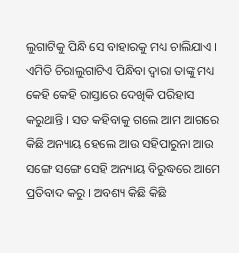ଲୁଗାଟିକୁ ପିନ୍ଧି ସେ ବାହାରକୁ ମଧ୍ୟ ଚାଲିଯାଏ । ଏମିତି ଚିରାଲୁଗାଟିଏ ପିନ୍ଧିବା ଦ୍ୱାରା ତାଙ୍କୁ ମଧ୍ୟ କେହି କେହି ରାସ୍ତାରେ ଦେଖିକି ପରିହାସ କରୁଥାନ୍ତି । ସତ କହିବାକୁ ଗଲେ ଆମ ଆଗରେ କିଛି ଅନ୍ୟାୟ ହେଲେ ଆଉ ସହିପାରୁନା ଆଉ ସଙ୍ଗେ ସଙ୍ଗେ ସେହି ଅନ୍ୟାୟ ବିରୁଦ୍ଧରେ ଆମେ ପ୍ରତିବାଦ କରୁ । ଅବଶ୍ୟ କିଛି କିଛି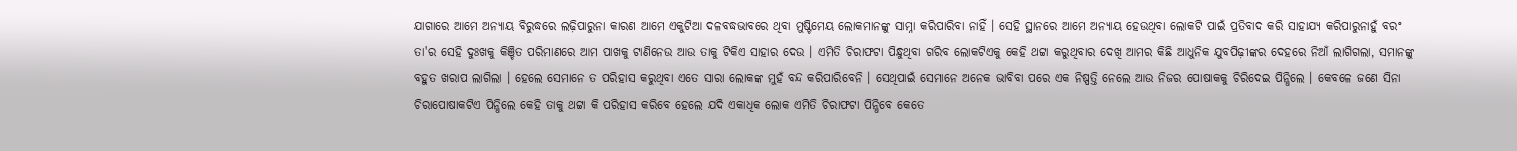ଯାଗାରେ ଆମେ ଅନ୍ୟାୟ ବିରୁଦ୍ଧରେ ଲଢ଼ିପାରୁନା କାରଣ ଆମେ ଏକୁଟିଆ ଦଳବଦ୍ଧଭାବରେ ଥିବା ମୁଷ୍ଟିମେୟ ଲୋକମାନଙ୍କୁ ସାମ୍ନା କରିପାରିବା ନାହିଁ । ସେହି ସ୍ଥାନରେ ଆମେ ଅନ୍ୟାୟ ହେଉଥିବା ଲୋକଟି ପାଇଁ ପ୍ରତିବାଦ କରି ସାହାଯ୍ୟ କରିପାରୁନାହୁଁ ବରଂ ତା'ର ସେହି ଦୁଃଖକୁ କିଞ୍ଚିତ ପରିମାଣରେ ଆମ ପାଖକୁ ଟାଣିନେଉ ଆଉ ତାକୁ ଟିକିଏ ସାହାର ଦେଉ । ଏମିତି ଚିରାଫଟା ପିନ୍ଧୁଥିବା ଗରିବ ଲୋକଟିଏକୁ କେହି ଥଟ୍ଟା କରୁଥିବାର ଦେଖି ଆମର କିଛି ଆଧୁନିକ ଯୁବପିଢ଼ୀଙ୍କର ଦେହରେ ନିଆଁ ଲାଗିଗଲା, ସମାନଙ୍କୁ ବହୁତ ଖରାପ ଲାଗିଲା । ହେଲେ ସେମାନେ ତ ପରିହାସ କରୁଥିବା ଏତେ ସାରା ଲୋକଙ୍କ ମୁହଁ ବନ୍ଦ କରିପାରିବେନି । ସେଥିପାଇଁ ସେମାନେ ଅନେକ ଭାବିବା ପରେ ଏକ ନିଷ୍ପତ୍ତି ନେଲେ ଆଉ ନିଜର ପୋଷାକକୁ ଚିରିଦେଇ ପିନ୍ଧିଲେ । କେବଳେ ଜଣେ ସିନା ଚିରାପୋଷାକଟିଏ ପିନ୍ଧିଲେ କେହି ତାକୁ ଥଟ୍ଟା କି ପରିହାସ କରିବେ ହେଲେ ଯଦି ଏକାଧିକ ଲୋକ ଏମିତି ଚିରାଫଟା ପିନ୍ଧିବେ କେତେ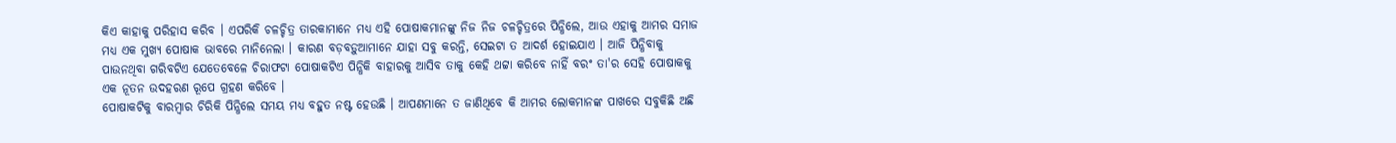କିଏ କାହାକୁ ପରିହାସ କରିବ । ଏପରିକି ଚଳଚ୍ଚିତ୍ର ତାରକାମାନେ ମଧ୍ୟ ଏହି ପୋଷାକମାନଙ୍କୁ ନିଜ ନିଜ ଚଳଚ୍ଚିତ୍ରରେ ପିନ୍ଧିଲେ, ଆଉ ଏହାକୁ ଆମର ସମାଜ ମଧ୍ୟ ଏକ ମୁଖ୍ୟ ପୋଷାକ ଭାବରେ ମାନିନେଲା । କାରଣ ବଡ଼ବଡ଼ୁଆମାନେ ଯାହା ସବୁ କରନ୍ତି, ସେଇଟା ତ ଆଦର୍ଶ ହୋଇଯାଏ । ଆଜି ପିନ୍ଧିବାକୁ ପାଉନଥିବା ଗରିବଟିଏ ଯେତେବେଳେ ଚିରାଫଟା ପୋଷାକଟିଏ ପିନ୍ଧିକି ବାହାରକୁ ଆସିବ ତାକୁ କେହି ଥଟ୍ଟା କରିବେ ନାହିଁ ବରଂ ତା'ର ସେହି ପୋଷାକକୁ ଏକ ନୂତନ ଉଦହରଣ ରୂପେ ଗ୍ରହଣ କରିବେ ।
ପୋଷାକଟିକୁ ବାରମ୍ବାର ଚିରିକି ପିନ୍ଧିଲେ ସମୟ ମଧ୍ୟ ବହୁତ ନଷ୍ଟ ହେଉଛି । ଆପଣମାନେ ତ ଜାଣିଥିବେ କି ଆମର ଲୋକମାନଙ୍କ ପାଖରେ ସବୁକିଛି ଅଛି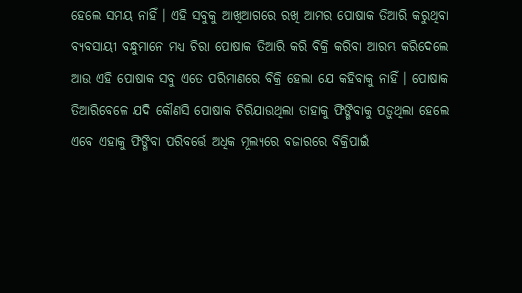ହେଲେ ସମୟ ନାହିଁ । ଏହି ସବୁକୁ ଆଖିଆଗରେ ରଖି ଆମର ପୋଷାକ ତିଆରି କରୁଥିବା ବ୍ୟବସାୟୀ ବନ୍ଧୁମାନେ ମଧ୍ୟ ଚିରା ପୋଷାକ ତିଆରି କରି ବିକ୍ରି କରିବା ଆରମ୍ଭ କରିଦେଲେ ଆଉ ଏହି ପୋଷାକ ସବୁ ଏତେ ପରିମାଣରେ ବିକ୍ରି ହେଲା ଯେ କହିବାକୁ ନାହିଁ । ପୋଷାକ ତିଆରିବେଳେ ଯଦି କୌଣସି ପୋଷାକ ଚିରିଯାଉଥିଲା ତାହାକୁ ଫିଙ୍ଗିବାକୁ ପଡ଼ୁଥିଲା ହେଲେ ଏବେ ଏହାକୁ ଫିଙ୍ଗିବା ପରିବର୍ତ୍ତେ ଅଧିକ ମୂଲ୍ୟରେ ବଜାରରେ ବିକ୍ରିପାଇଁ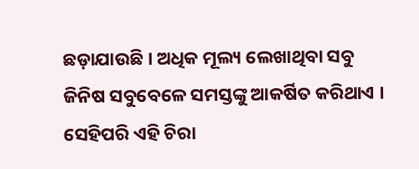ଛଡ଼ାଯାଉଛି । ଅଧିକ ମୂଲ୍ୟ ଲେଖାଥିବା ସବୁ ଜିନିଷ ସବୁବେଳେ ସମସ୍ତଙ୍କୁ ଆକର୍ଷିତ କରିଥାଏ । ସେହିପରି ଏହି ଚିରା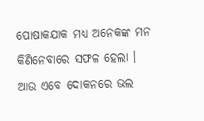ପୋଷାକଯାକ ମଧ୍ୟ ଅନେକଙ୍କ ମନ କିଣିନେବାରେ ସଫଳ ହେଲା । ଆଉ ଏବେ ଦୋକନରେ ଭଲ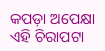କପଡ଼ା ଅପେକ୍ଷା ଏହି ଚିରାପଟା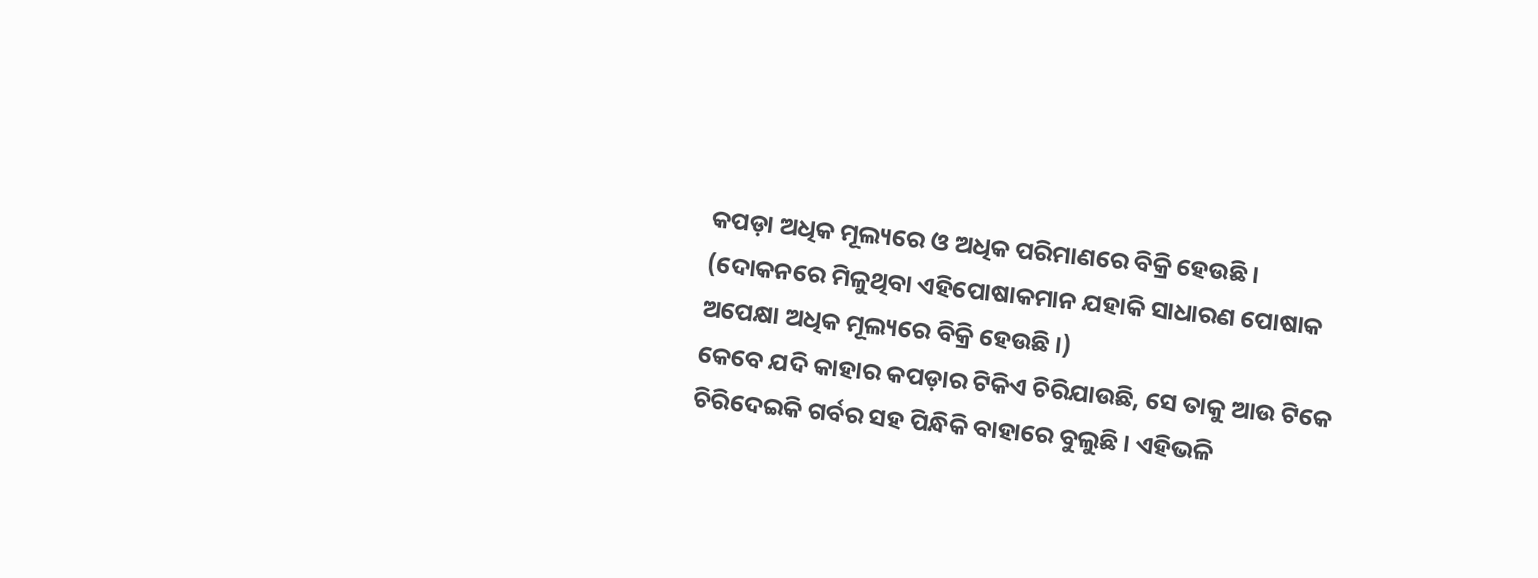କପଡ଼ା ଅଧିକ ମୂଲ୍ୟରେ ଓ ଅଧିକ ପରିମାଣରେ ବିକ୍ରି ହେଉଛି ।
(ଦୋକନରେ ମିଳୁଥିବା ଏହିପୋଷାକମାନ ଯହାକି ସାଧାରଣ ପୋଷାକ ଅପେକ୍ଷା ଅଧିକ ମୂଲ୍ୟରେ ବିକ୍ରି ହେଉଛି ।)
କେବେ ଯଦି କାହାର କପଡ଼ାର ଟିକିଏ ଚିରିଯାଉଛି, ସେ ତାକୁ ଆଉ ଟିକେ ଚିରିଦେଇକି ଗର୍ବର ସହ ପିନ୍ଧିକି ବାହାରେ ବୁଲୁଛି । ଏହିଭଳି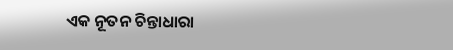ଏକ ନୂତନ ଚିନ୍ତାଧାରା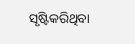ସୃଷ୍ଟିକରିଥିବା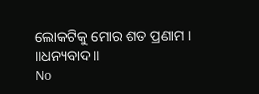ଲୋକଟିକୁ ମୋର ଶତ ପ୍ରଣାମ ।
॥ଧନ୍ୟବାଦ॥
No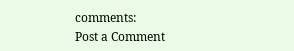comments:
Post a Comment